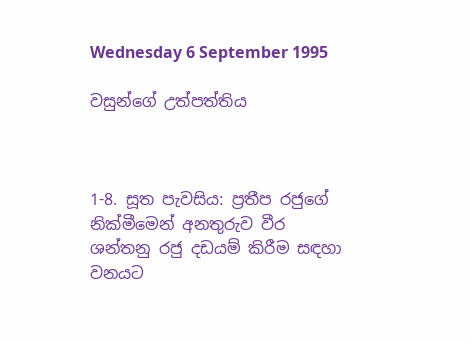Wednesday 6 September 1995

වසුන්ගේ උත්පත්තිය



1-8. සූත පැවසිය: ප්‍රතීප රජුගේ නික්මීමෙන් අනතුරුව වීර ශන්තනු රජු දඩයම් කිරීම සඳහා වනයට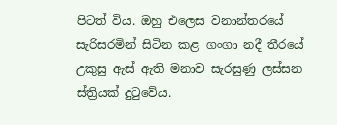පිටත් විය. ඔහු එලෙස වනාන්තරයේ සැරිසරමින් සිටින කළ ගංගා නදී තීරයේ උකුසු ඇස් ඇති මනාව සැරසුණු ලස්සන ස්ත්‍රියක් දුටුවේය.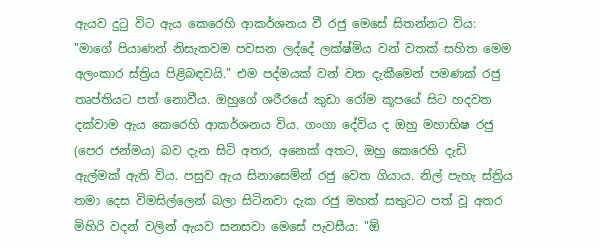ඇයව දුටු විට ඇය කෙරෙහි ආකර්ශනය වී රජු මෙසේ සිතන්නට විය: "මාගේ පියාණන් නිසැකවම පවසන ලද්දේ ලක්ෂ්මිය වන් වතක් සහිත මෙම අලංකාර ස්ත්‍රිය පිළිබඳවයි." එම පද්මයක් වන් වත දැකීමෙන් පමණක් රජු තෘප්තියට පත් නොවීය. ඔහුගේ ශරීරයේ කුඩා රෝම කූපයේ සිට හදවත දක්වාම ඇය කෙරෙහි ආකර්ශනය විය. ගංගා දේවිය ද ඔහු මහාභිෂ රජු (පෙර ජන්මය) බව දැන සිටි අතර, අනෙක් අතට, ඔහු කෙරෙහි දැඩි ඇල්මක් ඇති විය. පසුව ඇය සිනාසෙමින් රජු වෙත ගියාය. නිල් පැහැ ස්ත්‍රිය තමා දෙස විමසිල්ලෙන් බලා සිටිනවා දැක රජු මහත් සතුටට පත් වූ අතර මිහිරි වදන් වලින් ඇයව සනසවා මෙසේ පැවසීය: "ඕ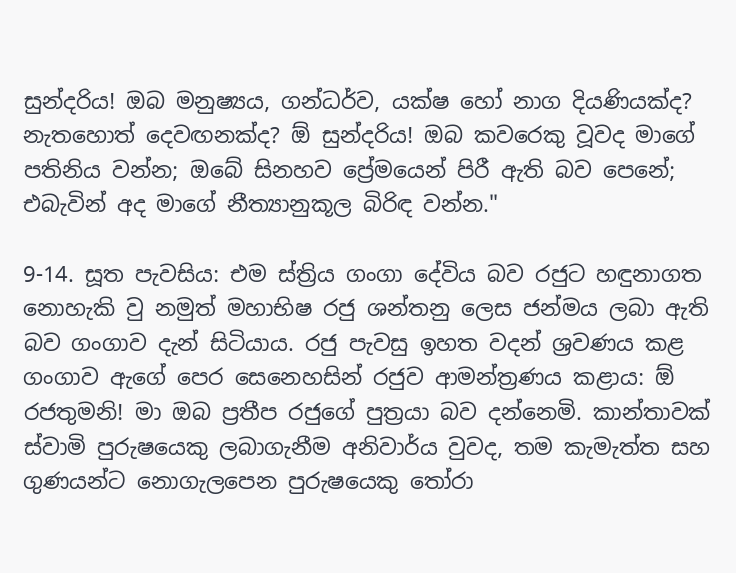සුන්දරිය! ඔබ මනුෂ්‍යය, ගන්ධර්ව, යක්ෂ හෝ නාග දියණියක්ද? නැතහොත් දෙවඟනක්ද? ඕ සුන්දරිය! ඔබ කවරෙකු වූවද මාගේ පතිනිය වන්න; ඔබේ සිනහව ප්‍රේමයෙන් පිරී ඇති බව පෙනේ; එබැවින් අද මාගේ නීත්‍යානුකූල බිරිඳ වන්න."

9-14. සූත පැවසිය: එම ස්ත්‍රිය ගංගා දේවිය බව රජුට හඳුනාගත නොහැකි වු නමුත් මහාභිෂ රජු ශන්තනු ලෙස ජන්මය ලබා ඇති බව ගංගාව දැන් සිටියාය. රජු පැවසු ඉහත වදන් ශ්‍රවණය කළ ගංගාව ඇගේ පෙර සෙනෙහසින් රජුව ආමන්ත්‍රණය කළාය: ඕ රජතුමනි! මා ඔබ ප්‍රතීප රජුගේ පුත්‍රයා බව දන්නෙමි. කාන්තාවක් ස්වාමි පුරුෂයෙකු ලබාගැනීම අනිවාර්ය වුවද, තම කැමැත්ත සහ ගුණයන්ට නොගැලපෙන පුරුෂයෙකු තෝරා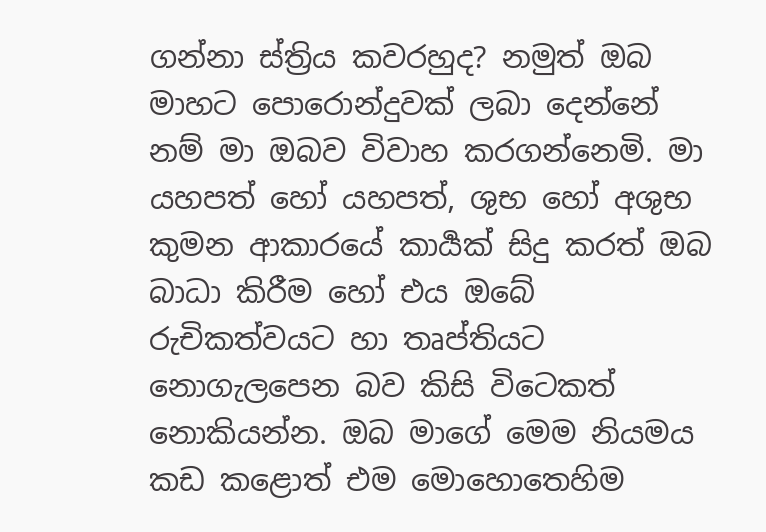ගන්නා ස්ත්‍රිය කවරහුද? නමුත් ඔබ මාහට පොරොන්දුවක් ලබා දෙන්නේ නම් මා ඔබව විවාහ කරගන්නෙමි. මා යහපත් හෝ යහපත්, ශුභ හෝ අශුභ කුමන ආකාරයේ කාර්‍යක් සිදු කරත් ඔබ බාධා කිරීම හෝ එය ඔබේ රුචිකත්වයට හා තෘප්තියට නොගැලපෙන බව කිසි විටෙකත් නොකියන්න. ඔබ මාගේ මෙම නියමය කඩ කළොත් එම මොහොතෙහිම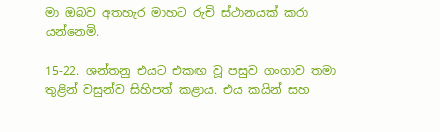මා ඔබව අතහැර මාහට රුචි ස්ථානයක් කරා යන්නෙමි.

15-22. ශන්තනු එයට එකඟ වූ පසුව ගංගාව තමා තුළින් වසුන්ව සිහිපත් කළාය. එය කයින් සහ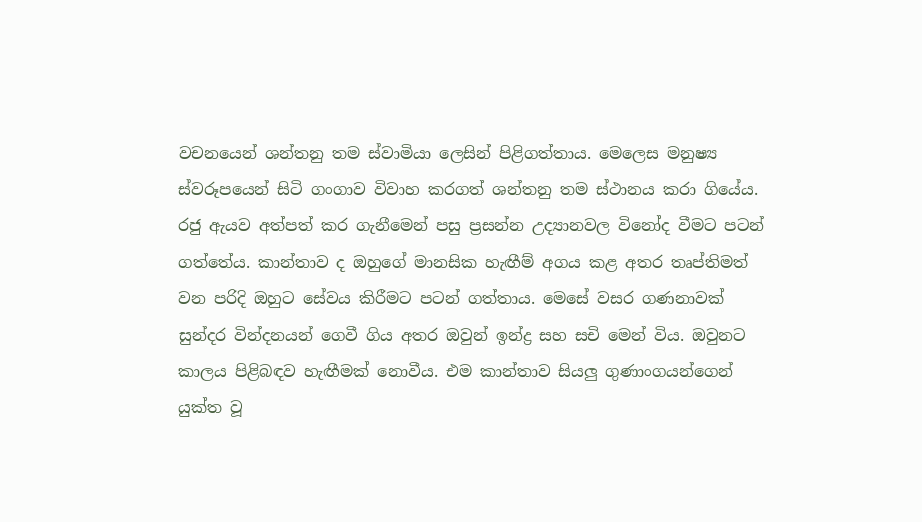වචනයෙන් ශන්තනු තම ස්වාමියා ලෙසින් පිළිගත්තාය. මෙලෙස මනුෂ්‍ය ස්වරූපයෙන් සිටි ගංගාව විවාහ කරගත් ශන්තනු තම ස්ථානය කරා ගියේය. රජු ඇයව අත්පත් කර ගැනීමෙන් පසු ප්‍රසන්න උද්‍යානවල විනෝද වීමට පටන් ගත්තේය. කාන්තාව ද ඔහුගේ මානසික හැඟීම් අගය කළ අතර තෘප්තිමත් වන පරිදි ඔහුට සේවය කිරීමට පටන් ගත්තාය. මෙසේ වසර ගණනාවක් සුන්දර වින්දනයන් ගෙවී ගිය අතර ඔවුන් ඉන්ද්‍ර සහ සචි මෙන් විය. ඔවුනට කාලය පිළිබඳව හැඟීමක් නොවීය. එම කාන්තාව සියලු ගුණාංගයන්ගෙන් යුක්ත වූ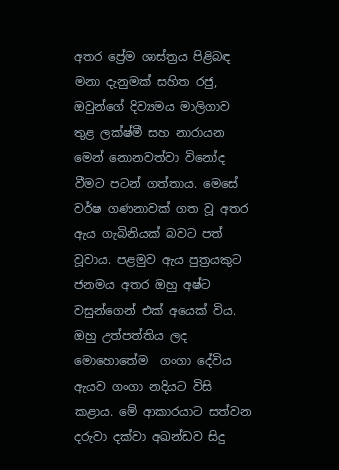අතර ප්‍රේම ශාස්ත්‍රය පිළිබඳ මනා දැනුමක් සහිත රජු, ඔවුන්ගේ දිව්‍යමය මාලිගාව තුළ ලක්ෂ්මී සහ නාරායන මෙන් නොනවත්වා විනෝද වීමට පටන් ගත්තාය. මෙසේ වර්ෂ ගණනාවක් ගත වූ අතර ඇය ගැබිනියක් බවට පත් වූවාය. පළමුව ඇය පුත්‍රයකුට ජනමය අතර ඔහු අෂ්ට වසුන්ගෙන් එක් අයෙක් විය. ඔහු උත්පත්තිය ලද මොහොතේම  ගංගා දේවිය ඇයව ගංගා නදියට විසි කළාය. මේ ආකාරයාට සත්වන දරුවා දක්වා අඛන්ඩව සිදු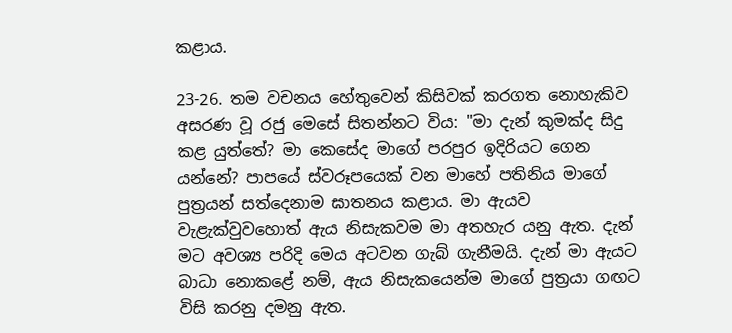කළාය.

23-26. තම වචනය හේතුවෙන් කිසිවක් කරගත නොහැකිව අසරණ වූ රජු මෙසේ සිතන්නට විය: "මා දැන් කුමක්ද සිදු කළ යුත්තේ? මා කෙසේද මාගේ පරපුර ඉදිරියට ගෙන යන්නේ? පාපයේ ස්වරූපයෙක් වන මාහේ පතිනිය මාගේ පුත්‍රයන් සත්දෙනාම ඝාතනය කළාය. මා ඇයව වැළැක්වුවහොත් ඇය නිසැකවම මා අතහැර යනු ඇත. දැන් මට අවශ්‍ය පරිදි මෙය අටවන ගැබ් ගැනීමයි. දැන් මා ඇයට බාධා නොකළේ නම්, ඇය නිසැකයෙන්ම මාගේ පුත්‍රයා ගඟට විසි කරනු දමනු ඇත.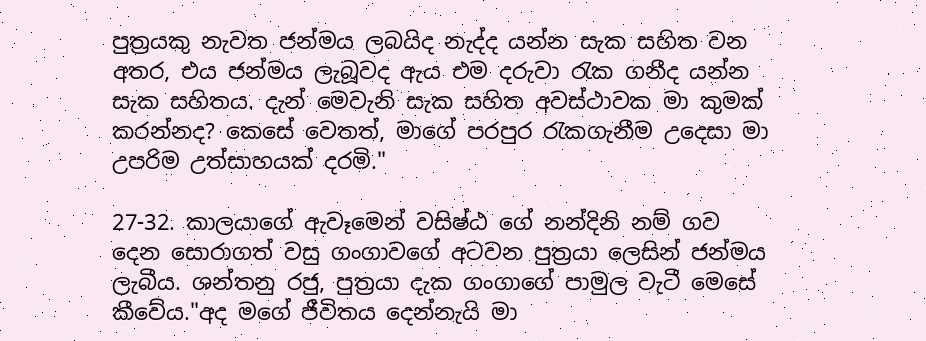පුත්‍රයකු නැවත ජන්මය ලබයිද නැද්ද යන්න සැක සහිත වන අතර, එය ජන්මය ලැබූවද ඇය එම දරුවා රැක ගනීද යන්න සැක සහිතය. දැන් මෙවැනි සැක සහිත අවස්ථාවක මා කුමක් කරන්නද? කෙසේ වෙතත්, මාගේ පරපුර රැකගැනීම උදෙසා මා උපරිම උත්සාහයක් දරමි."

27-32. කාලයාගේ ඇවෑමෙන් වසිෂ්ඨ ගේ නන්දිනි නම් ගව දෙන සොරාගත් වසු ගංගාවගේ අටවන පුත්‍රයා ලෙසින් ජන්මය ලැබීය. ශන්තනු රජු, පුත්‍රයා දැක ගංගාගේ පාමුල වැටී මෙසේ කීවේය."අද මගේ ජීවිතය දෙන්නැයි මා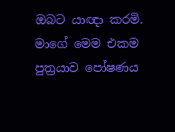ඔබට යාඥා කරමි. මාගේ මෙම එකම පුත්‍රයාව පෝෂණය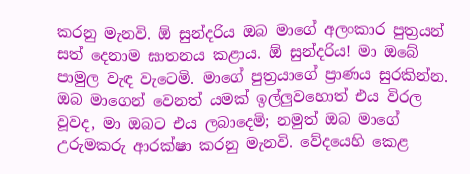කරනු මැනවි. ඕ සුන්දරිය ඔබ මාගේ අලංකාර පුත්‍රයන් සත් දෙනාම ඝාතනය කළාය. ඕ සුන්දරිය! මා ඔබේ පාමුල වැඳ වැටෙමි. මාගේ පුත්‍රයාගේ ප්‍රාණය සුරකින්න. ඔබ මාගෙන් වෙනත් යමක් ඉල්ලුවහොත් එය විරල වූවද, මා ඔබට එය ලබාදෙමි; නමුත් ඔබ මාගේ උරුමකරු ආරක්ෂා කරනු මැනවි. වේදයෙහි කෙළ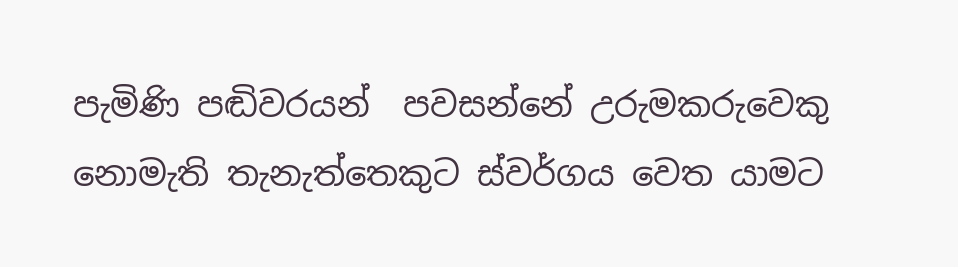පැමිණි පඬිවරයන්  පවසන්නේ උරුමකරුවෙකු නොමැති තැනැත්තෙකුට ස්වර්ගය වෙත යාමට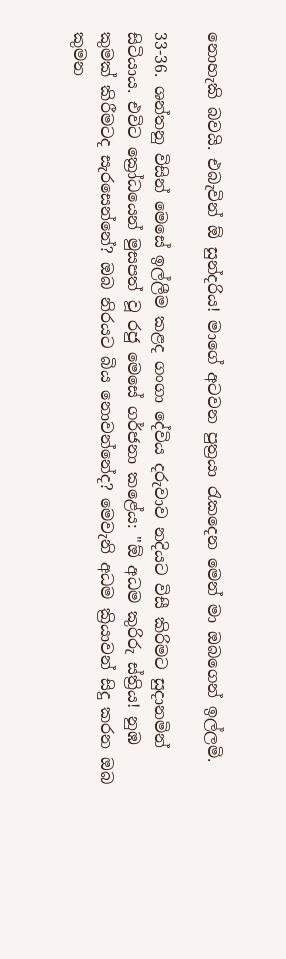නොහැකි බවයි. එබැවින් ඕ සුන්දරිය! මාගේ අටවන පුත්‍රයා රැකදෙන මෙන් මා ඔබගෙන් ඉල්ලමි.

33-36. ශන්තනු විසින් මෙසේ ඉල්ලීම කළද ගංගා දේවිය දරුවාව නදියට විසී කිරිමට සුදානමින් සිටියාය. එවිට ක්‍රෝධයෙන් මුසපත් වූ රජු මෙසේ ගර්ජනා කළේය: "ඕ අධම කුරිරු ස්ත්‍රිය! නුඹ කුමක් කිරීමටද සැරසෙන්නේ? ඔබ නිරයට බිය නොවන්නේද? මෙවැනි අධම ක්‍රියාවන් සිදු කරන ඔබ කුමන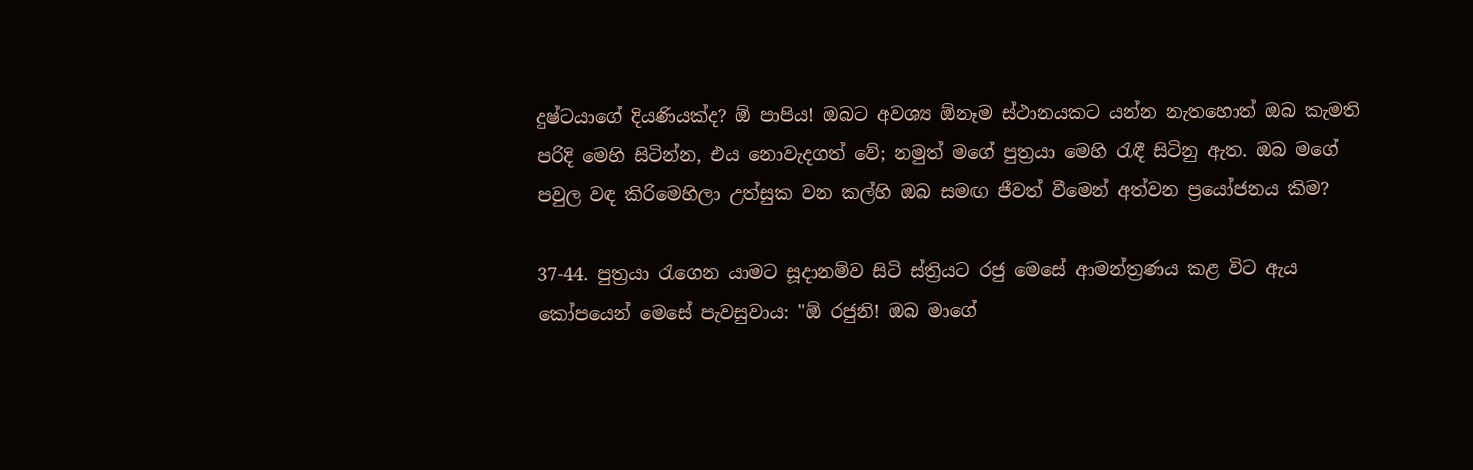දුෂ්ටයාගේ දියණියක්ද? ඕ පාපිය! ඔබට අවශ්‍ය ඕනෑම ස්ථානයකට යන්න නැතහොත් ඔබ කැමති පරිදි මෙහි සිටින්න, එය නොවැදගත් වේ; නමුත් මගේ පුත්‍රයා මෙහි රැඳී සිටිනු ඇත. ඔබ මගේ පවුල වඳ කිරිමෙහිලා උත්සුක වන කල්හි ඔබ සමඟ ජීවත් වීමෙන් අත්වන ප්‍රයෝජනය කිම?

37-44. පුත්‍රයා රැගෙන යාමට සූදානම්ව සිටි ස්ත්‍රියට රජු මෙසේ ආමන්ත්‍රණය කළ විට ඇය කෝපයෙන් මෙසේ පැවසුවාය: "ඕ රජුනි! ඔබ මාගේ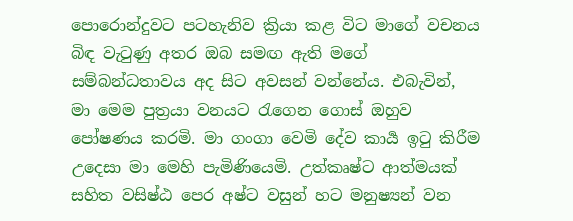පොරොන්දුවට පටහැනිව ක්‍රියා කළ විට මාගේ වචනය බිඳ වැටුණු අතර ඔබ සමඟ ඇති මගේ සම්බන්ධතාවය අද සිට අවසන් වන්නේය. එබැවින්, මා මෙම පුත්‍රයා වනයට රැගෙන ගොස් ඔහුව පෝෂණය කරමි. මා ගංගා වෙමි දේව කාර්‍ය ඉටු කිරීම උදෙසා මා මෙහි පැමිණියෙමි. උත්කෘෂ්ට ආත්මයක් සහිත වසිෂ්ඨ පෙර අෂ්ට වසුන් හට මනුෂ්‍යන් වන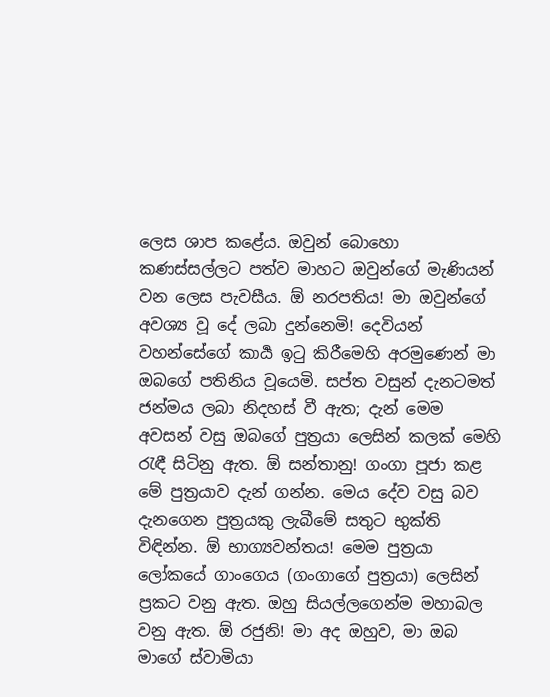ලෙස ශාප කළේය. ඔවුන් බොහො කණස්සල්ලට පත්ව මාහට ඔවුන්ගේ මැණියන් වන ලෙස පැවසීය. ඕ නරපතිය! මා ඔවුන්ගේ අවශ්‍ය වූ දේ ලබා දුන්නෙමි! දෙවියන් වහන්සේගේ කාර්‍ය ඉටු කිරීමෙහි අරමුණෙන් මා ඔබගේ පතිනිය වූයෙමි. සප්ත වසුන් දැනටමත් ජන්මය ලබා නිදහස් වී ඇත; දැන් මෙම අවසන් වසු ඔබගේ පුත්‍රයා ලෙසින් කලක් මෙහි රැඳී සිටිනු ඇත. ඕ සන්තානු! ගංගා පූජා කළ මේ පුත්‍රයාව දැන් ගන්න. මෙය දේව වසු බව දැනගෙන පුත්‍රයකු ලැබීමේ සතුට භුක්ති විඳින්න. ඕ භාග්‍යවන්තය! මෙම පුත්‍රයා ලෝකයේ ගාංගෙය (ගංගාගේ පුත්‍රයා) ලෙසින් ප්‍රකට වනු ඇත. ඔහු සියල්ලගෙන්ම මහාබල වනු ඇත. ඕ රජුනි! මා අද ඔහුව, මා ඔබ මාගේ ස්වාමියා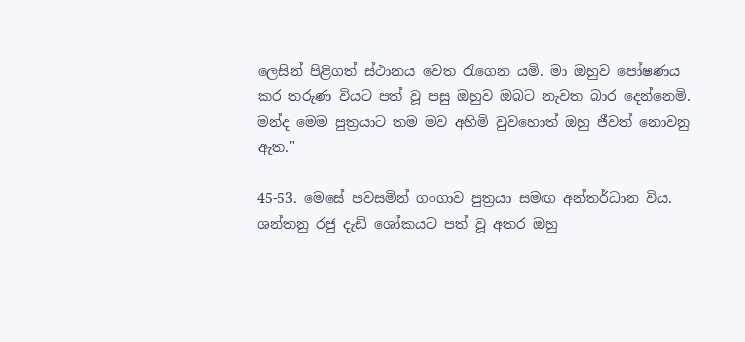ලෙසින් පිළිගත් ස්ථානය වෙත රැගෙන යමි. මා ඔහුව පෝෂණය කර තරුණ වියට පත් වූ පසු ඔහුව ඔබට නැවත බාර දෙන්නෙමි. මන්ද මෙම පුත්‍රයාට තම මව අහිමි වුවහොත් ඔහු ජීවත් නොවනු ඇත."

45-53. මෙසේ පවසමින් ගංගාව පුත්‍රයා සමඟ අන්තර්ධාන විය. ශන්තනු රජු දැඩි ශෝකයට පත් වූ අතර ඔහු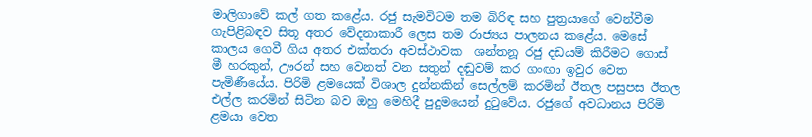මාලිගාවේ කල් ගත කළේය. රජු සැමවිටම තම බිරිඳ සහ පුත්‍රයාගේ වෙන්වීම ගැපිළිබඳව සිතූ අතර වේදනාකාරී ලෙස තම රාජ්‍යය පාලනය කළේය. මෙසේ කාලය ගෙවී ගිය අතර එක්තරා අවස්ථාවක  ශන්තනූ රජු දඩයම් කිරීමට ගොස්  මී හරකුන්, ඌරන් සහ වෙනත් වන සතුන් දඬුවම් කර ගංඟා ඉවුර වෙත පැමිණීයේය. පිරිමි ළමයෙක් විශාල දුන්නකින් සෙල්ලම් කරමින් ඊතල පසුපස ඊතල එල්ල කරමින් සිටින බව ඔහු මෙහිදී පුදුමයෙන් දුටුවේය. රජුගේ අවධානය පිරිමි ළමයා වෙත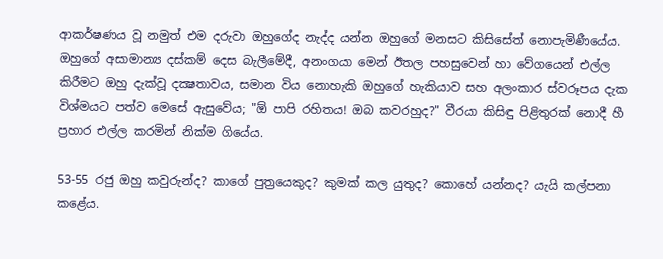ආකර්ෂණය වූ නමුත් එම දරුවා ඔහුගේද නැද්ද යන්න ඔහුගේ මනසට කිසිසේත් නොපැමිණීයේය. ඔහුගේ අසාමාන්‍ය දස්කම් දෙස බැලීමේදී, අනංගයා මෙන් ඊතල පහසුවෙන් හා වේගයෙන් එල්ල කිරීමට ඔහු දැක්වූ දක්‍ෂතාවය, සමාන විය නොහැකි ඔහුගේ හැකියාව සහ අලංකාර ස්වරූපය දැක විශ්මයට පත්ව මෙසේ ඇසුවේය; "ඕ පාපි රහිතය! ඔබ කවරහුද?" වීරයා කිසිඳු පිළිතුරක් නොදී හී ප්‍රහාර එල්ල කරමින් නික්ම ගියේය.

53-55 රජු ඔහු කවුරුන්ද? කාගේ පුත්‍රයෙකුද? කුමක් කල යුතුද? කොහේ යන්නද? යැයි කල්පනා කළේය.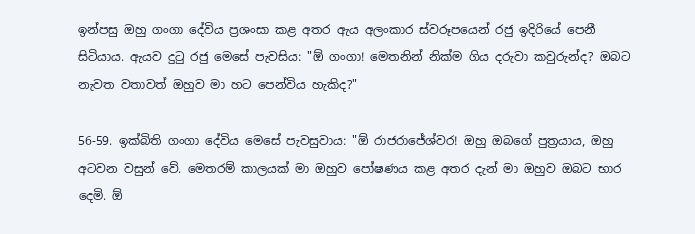ඉන්පසු ඔහු ගංගා දේවිය ප්‍රශංසා කළ අතර ඇය අලංකාර ස්වරූපයෙන් රජු ඉදිරියේ පෙනී සිටියාය. ඇයව දුටු රජු මෙසේ පැවසිය: "ඕ ගංගා! මෙතනින් නික්ම ගිය දරුවා කවුරුන්ද? ඔබට නැවත වතාවත් ඔහුව මා හට පෙන්විය හැකිද?"

56-59. ඉක්බිති ගංගා දේවිය මෙසේ පැවසුවාය: "ඕ රාජරාජේශ්වර! ඔහු ඔබගේ පුත්‍රයාය, ඔහු අටවන වසුන් වේ. මෙතරම් කාලයක් මා ඔහුව පෝෂණය කළ අතර දැන් මා ඔහුව ඔබට භාර දෙමි. ඕ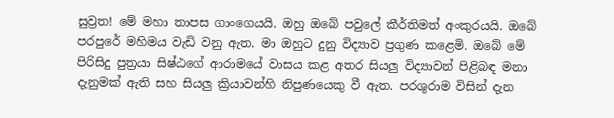සුව්‍රත! මේ මහා තාපස ගාංගෙයයි. ඔහු ඔබේ පවුලේ කීර්තිමත් අංකුරයයි. ඔබේ පරපුරේ මහිමය වැඩි වනු ඇත. මා ඔහුට දුනු විද්‍යාව ප්‍රගුණ කළෙමි. ඔබේ මේ පිරිසිදු පුත්‍රයා සිෂ්ඨගේ ආරාමයේ වාසය කළ අතර සියලු විද්‍යාවන් පිළිබඳ මනා දැනුමක් ඇති සහ සියලු ක්‍රියාවන්හි නිපුණයෙකු වී ඇත. පරශුරාම විසින් දැන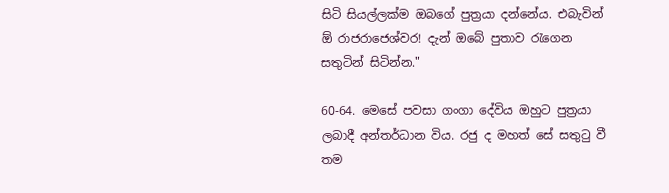සිටි සියල්ලක්ම ඔබගේ පුත්‍රයා දන්නේය. එබැවින් ඕ රාජරාජෙශ්වර! දැන් ඔබේ පුතාව රැගෙන සතුටින් සිටින්න."

60-64. මෙසේ පවසා ගංගා දේවිය ඔහුට පුත්‍රයා ලබාදී අන්තර්ධාන විය. රජු ද මහත් සේ සතුටු වී තම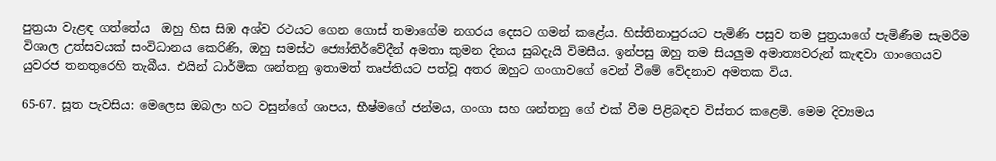පුත්‍රයා වැළඳ ගත්තේය  ඔහු හිස සිඹ අශ්ව රථයට ගෙන ගොස් තමාගේම නගරය දෙසට ගමන් කළේය. හිස්තිනාපුරයට පැමිණි පසුව තම පුත්‍රයාගේ පැමිණීම සැමරීම විශාල උත්සවයක් සංවිධානය කෙරිණි, ඔහු සමස්ථ ජ්‍යෝතිර්වේදීන් අමතා කුමන දිනය සුබදැයි විමසීය. ඉන්පසු ඔහු තම සියලුම අමාත්‍යවරුන් කැඳවා ගාංගෙයව යුවරජ තනතුරෙහි තැබීය. එයින් ධාර්මික ශන්තනු ඉතාමත් තෘප්තියට පත්වූ අතර ඔහුට ගංගාවගේ වෙන් වීමේ වේදනාව අමතක විය.

65-67. සූත පැවසිය: මෙලෙස ඔබලා හට වසුන්ගේ ශාපය, භීෂ්මගේ ජන්මය, ගංගා සහ ශන්තනු ගේ එක් වීම පිළිබඳව විස්තර කළෙමි. මෙම දිව්‍යමය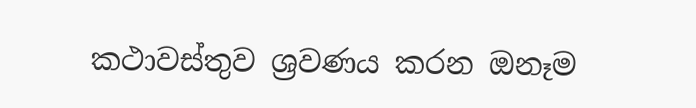කථාවස්තුව ශ්‍රවණය කරන ඔනෑම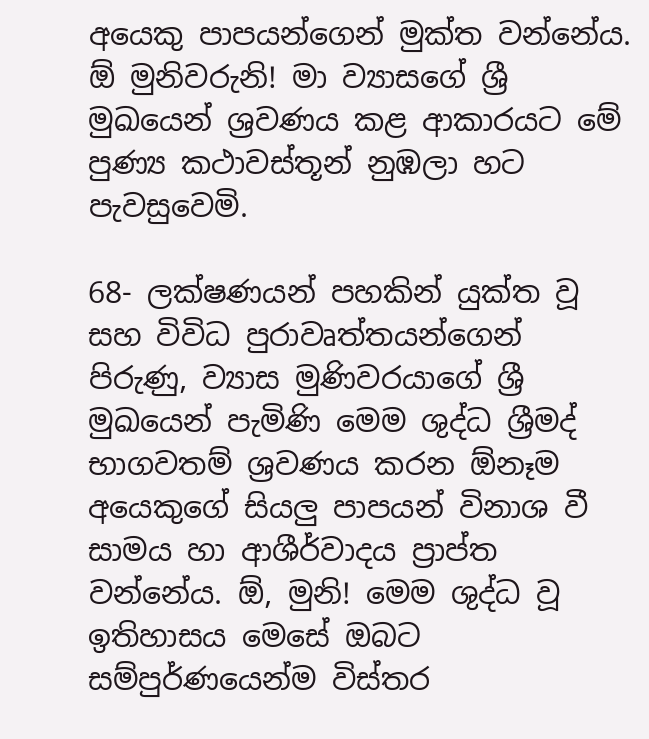අයෙකු පාපයන්ගෙන් මුක්ත වන්නේය. ඕ මුනිවරුනි! මා ව්‍යාසගේ ශ්‍රී මුඛයෙන් ශ්‍රවණය කළ ආකාරයට මේ පුණ්‍ය කථාවස්තූන් නුඹලා හට පැවසුවෙමි.

68- ලක්ෂණයන් පහකින් යුක්ත වූ සහ විවිධ පුරාවෘත්තයන්ගෙන් පිරුණු, ව්‍යාස මුණිවරයාගේ ශ්‍රී මුඛයෙන් පැමිණි මෙම ශුද්ධ ශ්‍රීමද් භාගවතම් ශ්‍රවණය කරන ඕනෑම අයෙකුගේ සියලු පාපයන් විනාශ වී සාමය හා ආශීර්වාදය ප්‍රාප්ත වන්නේය. ඕ, මුනි! මෙම ශුද්ධ වූ ඉතිහාසය මෙසේ ඔබට සම්පුර්ණයෙන්ම විස්තර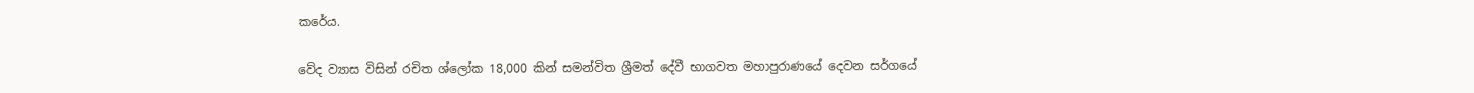කරේය.

වේද ව්‍යාස විසින් රචිත ශ්ලෝක 18,000 කින් සමන්විත ශ්‍රීමත් දේවී භාගවත මහාපුරාණයේ දෙවන සර්ගයේ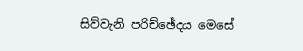සිව්වැනි පරිච්ඡේදය මෙසේ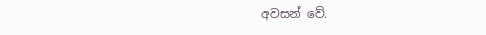අවසන් වේ.